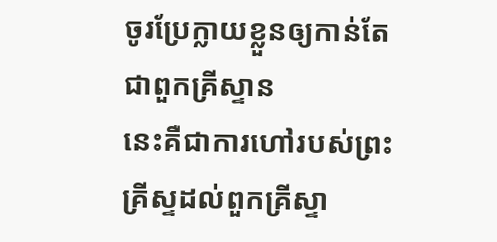ចូរប្រែក្លាយខ្លួនឲ្យកាន់តែជាពួកគ្រីស្ទាន
នេះគឺជាការហៅរបស់ព្រះគ្រីស្ទដល់ពួកគ្រីស្ទា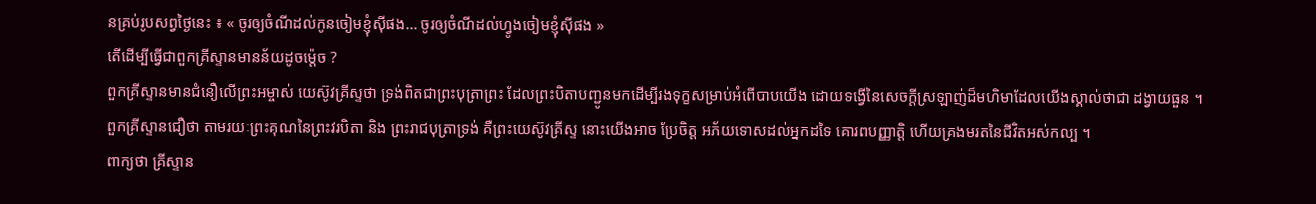នគ្រប់រូបសព្វថ្ងៃនេះ ៖ « ចូរឲ្យចំណីដល់កូនចៀមខ្ញុំស៊ីផង... ចូរឲ្យចំណីដល់ហ្វូងចៀមខ្ញុំស៊ីផង »
តើដើម្បីធ្វើជាពួកគ្រីស្ទានមានន័យដូចម្ត៉េច ?
ពួកគ្រីស្ទានមានជំនឿលើព្រះអម្ចាស់ យេស៊ូវគ្រីស្ទថា ទ្រង់ពិតជាព្រះបុត្រាព្រះ ដែលព្រះបិតាបញ្ជូនមកដើម្បីរងទុក្ខសម្រាប់អំពើបាបយើង ដោយទង្វើនៃសេចក្តីស្រឡាញ់ដ៏មហិមាដែលយើងស្គាល់ថាជា ដង្វាយធួន ។
ពួកគ្រីស្ទានជឿថា តាមរយៈព្រះគុណនៃព្រះវរបិតា និង ព្រះរាជបុត្រាទ្រង់ គឺព្រះយេស៊ូវគ្រីស្ទ នោះយើងអាច ប្រែចិត្ត អភ័យទោសដល់អ្នកដទៃ គោរពបញ្ញាត្តិ ហើយគ្រងមរតនៃជីវិតអស់កល្ប ។
ពាក្យថា គ្រីស្ទាន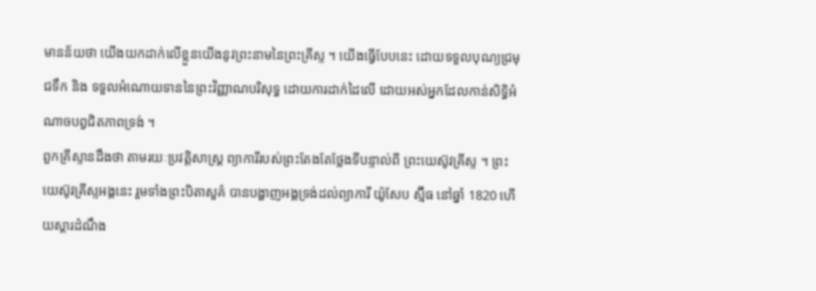មានន័យថា យើងយកដាក់លើខ្លួនយើងនូវព្រះនាមនៃព្រះគ្រីស្ទ ។ យើងធ្វើបែបនេះ ដោយទទួលបុណ្យជ្រមុជទឹក និង ទទួលអំណោយទាននៃព្រះវិញ្ញាណបរិសុទ្ធ ដោយការដាក់ដៃលើ ដោយអស់អ្នកដែលកាន់សិទ្ធិអំណាចបព្វជិតភាពទ្រង់ ។
ពួកគ្រីស្ទានដឹងថា តាមរយៈប្រវត្តិសាស្ត្រ ព្យាការីរបស់ព្រះតែងតែថ្លែងទីបន្ទាល់ពី ព្រះយេស៊ូវគ្រីស្ទ ។ ព្រះយេស៊ូវគ្រីស្ទអង្គនេះ រួមទាំងព្រះបិតាសួគ៌ បានបង្ហាញអង្គទ្រង់ដល់ព្យាការី យ៉ូសែប ស្ម៊ីធ នៅឆ្នាំ 1820 ហើយស្តារដំណឹង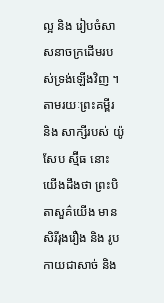ល្អ និង រៀបចំសាសនាចក្រដើមរបស់ទ្រង់ឡើងវិញ ។
តាមរយៈព្រះគម្ពីរ និង សាក្សីរបស់ យ៉ូសែប ស្ម៊ីធ នោះយើងដឹងថា ព្រះបិតាសួគ៌យើង មានសិរីរុងរឿង និង រូបកាយជាសាច់ និង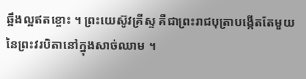ឆ្អឹងល្អឥតខ្ចោះ ។ ព្រះយេស៊ូវគ្រីស្ទ គឺជាព្រះរាជបុត្រាបង្កើតតែមួយនៃព្រះវរបិតានៅក្នុងសាច់ឈាម ។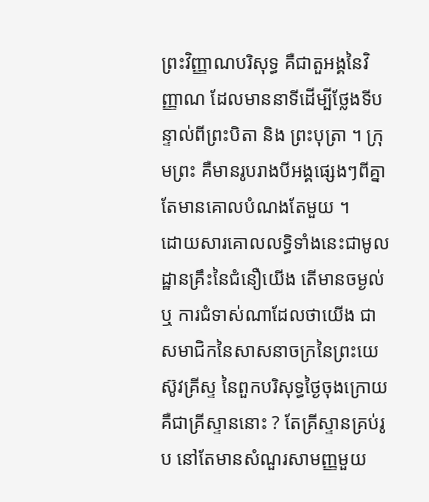ព្រះវិញ្ញាណបរិសុទ្ធ គឺជាតួអង្គនៃវិញ្ញាណ ដែលមាននាទីដើម្បីថ្លែងទីបន្ទាល់ពីព្រះបិតា និង ព្រះបុត្រា ។ ក្រុមព្រះ គឺមានរូបរាងបីអង្គផ្សេងៗពីគ្នា តែមានគោលបំណងតែមួយ ។
ដោយសារគោលលទ្ធិទាំងនេះជាមូលដ្ឋានគ្រឹះនៃជំនឿយើង តើមានចម្ងល់ ឬ ការជំទាស់ណាដែលថាយើង ជាសមាជិកនៃសាសនាចក្រនៃព្រះយេស៊ូវគ្រីស្ទ នៃពួកបរិសុទ្ធថ្ងៃចុងក្រោយ គឺជាគ្រីស្ទាននោះ ? តែគ្រីស្ទានគ្រប់រូប នៅតែមានសំណួរសាមញ្ញមួយ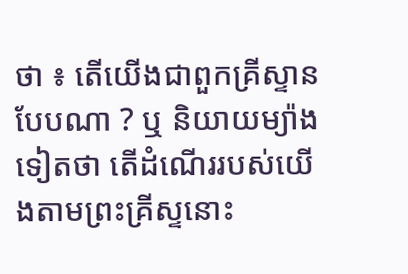ថា ៖ តើយើងជាពួកគ្រីស្ទានបែបណា ? ឬ និយាយម្យ៉ាងទៀតថា តើដំណើររបស់យើងតាមព្រះគ្រីស្ទនោះ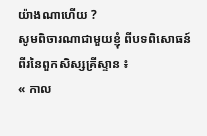យ៉ាងណាហើយ ?
សូមពិចារណាជាមួយខ្ញុំ ពីបទពិសោធន៍ពីរនៃពួកសិស្សគ្រីស្ទាន ៖
« កាល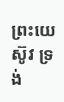ព្រះយេស៊ូវ ទ្រង់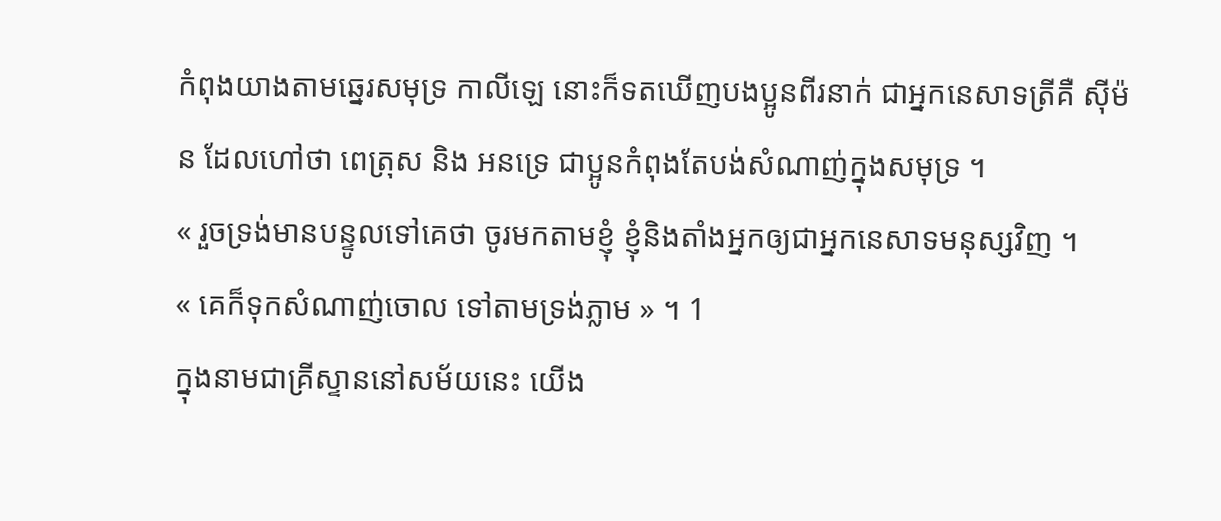កំពុងយាងតាមឆ្នេរសមុទ្រ កាលីឡេ នោះក៏ទតឃើញបងប្អូនពីរនាក់ ជាអ្នកនេសាទត្រីគឺ ស៊ីម៉ន ដែលហៅថា ពេត្រុស និង អនទ្រេ ជាប្អូនកំពុងតែបង់សំណាញ់ក្នុងសមុទ្រ ។
« រួចទ្រង់មានបន្ទូលទៅគេថា ចូរមកតាមខ្ញុំ ខ្ញុំនិងតាំងអ្នកឲ្យជាអ្នកនេសាទមនុស្សវិញ ។
« គេក៏ទុកសំណាញ់ចោល ទៅតាមទ្រង់ភ្លាម » ។ 1
ក្នុងនាមជាគ្រីស្ទាននៅសម័យនេះ យើង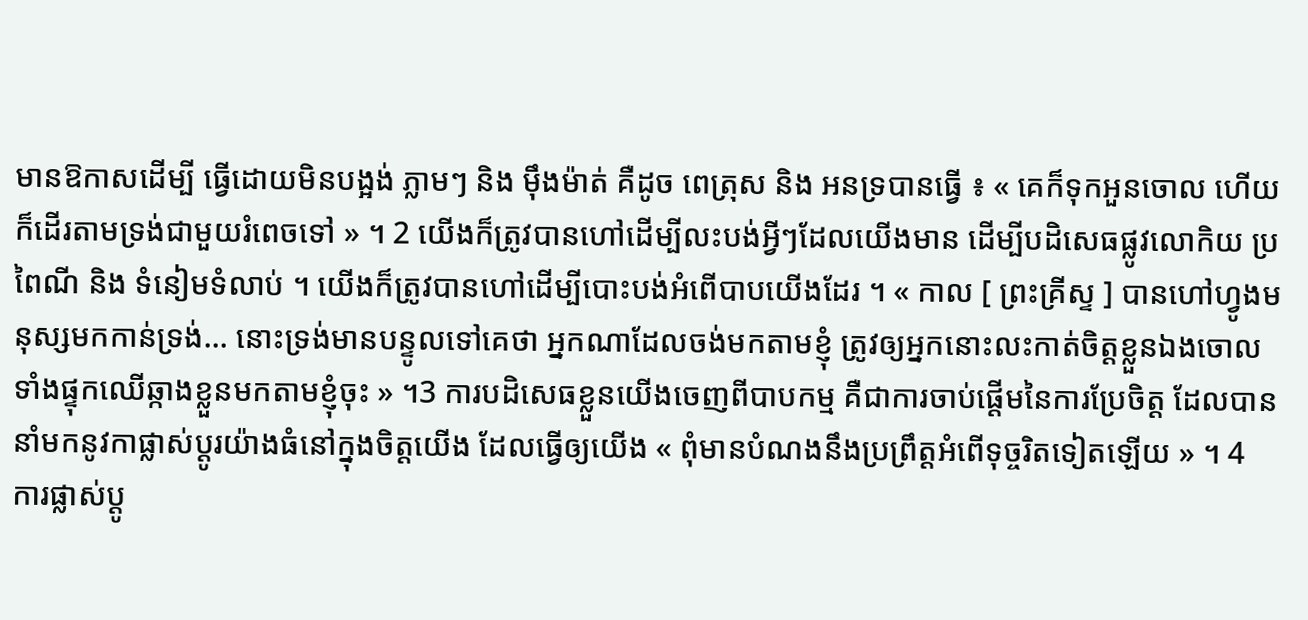មានឱកាសដើម្បី ធ្វើដោយមិនបង្អង់ ភ្លាមៗ និង ម៉ឹងម៉ាត់ គឺដូច ពេត្រុស និង អនទ្របានធ្វើ ៖ « គេក៏ទុកអួនចោល ហើយក៏ដើរតាមទ្រង់ជាមួយរំពេចទៅ » ។ 2 យើងក៏ត្រូវបានហៅដើម្បីលះបង់អ្វីៗដែលយើងមាន ដើម្បីបដិសេធផ្លូវលោកិយ ប្រពៃណី និង ទំនៀមទំលាប់ ។ យើងក៏ត្រូវបានហៅដើម្បីបោះបង់អំពើបាបយើងដែរ ។ « កាល [ ព្រះគ្រីស្ទ ] បានហៅហ្វូងមនុស្សមកកាន់ទ្រង់... នោះទ្រង់មានបន្ទូលទៅគេថា អ្នកណាដែលចង់មកតាមខ្ញុំ ត្រូវឲ្យអ្នកនោះលះកាត់ចិត្តខ្លួនឯងចោល ទាំងផ្ទុកឈើឆ្កាងខ្លួនមកតាមខ្ញុំចុះ » ។3 ការបដិសេធខ្លួនយើងចេញពីបាបកម្ម គឺជាការចាប់ផ្តើមនៃការប្រែចិត្ត ដែលបាននាំមកនូវកាផ្លាស់ប្តូរយ៉ាងធំនៅក្នុងចិត្តយើង ដែលធ្វើឲ្យយើង « ពុំមានបំណងនឹងប្រព្រឹត្តអំពើទុច្ចរិតទៀតឡើយ » ។ 4
ការផ្លាស់ប្តូ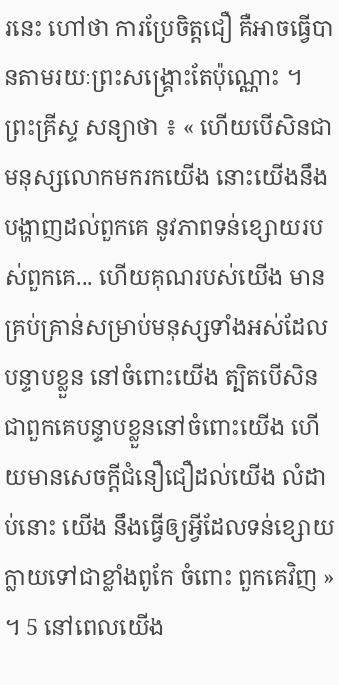រនេះ ហៅថា ការប្រែចិត្តជឿ គឺអាចធ្វើបានតាមរយៈព្រះសង្គ្រោះតែប៉ុណ្ណោះ ។ ព្រះគ្រីស្ទ សន្យាថា ៖ « ហើយបើសិនជាមនុស្សលោកមករកយើង នោះយើងនឹងបង្ហាញដល់ពួកគេ នូវភាពទន់ខ្សោយរបស់ពួកគេ... ហើយគុណរបស់យើង មានគ្រប់គ្រាន់សម្រាប់មនុស្សទាំងអស់ដែលបន្ទាបខ្លួន នៅចំពោះយើង ត្បិតបើសិនជាពួកគេបន្ទាបខ្លួននៅចំពោះយើង ហើយមានសេចក្តីជំនឿជឿដល់យើង លំដាប់នោះ យើង នឹងធ្វើឲ្យអ្វីដែលទន់ខ្សោយក្លាយទៅជាខ្លាំងពូកែ ចំពោះ ពួកគេវិញ » ។ 5 នៅពេលយើង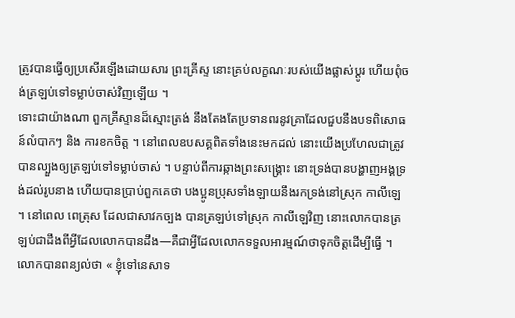ត្រូវបានធ្វើឲ្យប្រសើរឡើងដោយសារ ព្រះគ្រីស្ទ នោះគ្រប់លក្ខណៈរបស់យើងផ្លាស់ប្តូរ ហើយពុំចង់ត្រឡប់ទៅទម្លាប់ចាស់វិញឡើយ ។
ទោះជាយ៉ាងណា ពួកគ្រីស្ទានដ៏ស្មោះត្រង់ នឹងតែងតែប្រទានពរនូវគ្រាដែលជួបនឹងបទពិសោធន៍លំបាកៗ និង ការខកចិត្ត ។ នៅពេលឧបសគ្គពិតទាំងនេះមកដល់ នោះយើងប្រហែលជាត្រូវបានល្បួងឲ្យត្រឡប់ទៅទម្លាប់ចាស់ ។ បន្ទាប់ពីការឆ្កាងព្រះសង្គ្រោះ នោះទ្រង់បានបង្ហាញអង្គទ្រង់ដល់រូបនាង ហើយបានប្រាប់ពួកគេថា បងប្អូនប្រុសទាំងឡាយនឹងរកទ្រង់នៅស្រុក កាលីឡេ ។ នៅពេល ពេត្រុស ដែលជាសាវកច្បង បានត្រឡប់ទៅស្រុក កាលីឡេវិញ នោះលោកបានត្រឡប់ជាដឹងពីអ្វីដែលលោកបានដឹង—គឺជាអ្វីដែលលោកទទួលអារម្មណ៍ថាទុកចិត្តដើម្បីធ្វើ ។ លោកបានពន្យល់ថា « ខ្ញុំទៅនេសាទ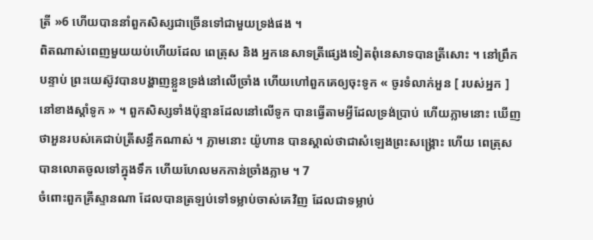ត្រី »6 ហើយបាននាំពួកសិស្សជាច្រើនទៅជាមួយទ្រង់ផង ។
ពិតណាស់ពេញមួយយប់ហើយដែល ពេត្រុស និង អ្នកនេសាទត្រីផ្សេងទៀតពុំនេសាទបានត្រីសោះ ។ នៅព្រឹកបន្ទាប់ ព្រះយេស៊ូវបានបង្ហាញខ្លួនទ្រង់នៅលើច្រាំង ហើយហៅពួកគេឲ្យចុះទូក « ចូរទំលាក់អួន [ របស់អ្នក ] នៅខាងស្តាំទូក » ។ ពួកសិស្សទាំងប៉ុន្មានដែលនៅលើទូក បានធ្វើតាមអ្វីដែលទ្រង់ប្រាប់ ហើយភ្លាមនោះ ឃើញថាអួនរបស់គេជាប់ត្រីសន្ធឹកណាស់ ។ ភ្លាមនោះ យ៉ូហាន បានស្គាល់ថាជាសំឡេងព្រះសង្គ្រោះ ហើយ ពេត្រុស បានលោតចូលទៅក្នុងទឹក ហើយហែលមកកាន់ច្រាំងភ្លាម ។ 7
ចំពោះពួកគ្រីស្ទានណា ដែលបានត្រឡប់ទៅទម្លាប់ចាស់គេវិញ ដែលជាទម្លាប់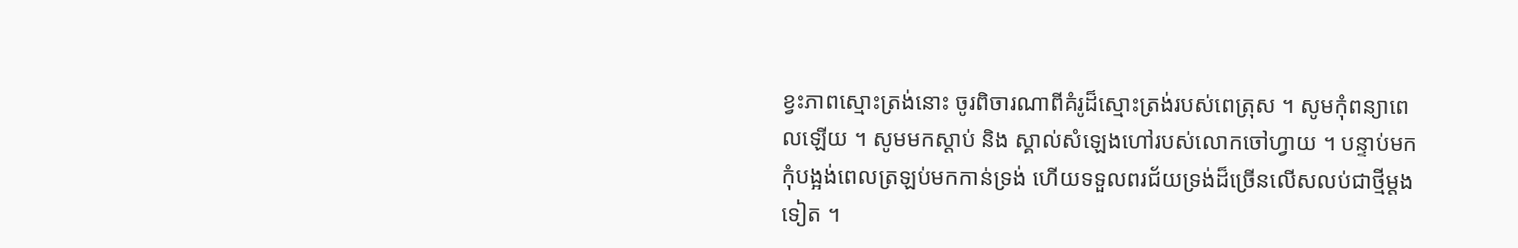ខ្វះភាពស្មោះត្រង់នោះ ចូរពិចារណាពីគំរូដ៏ស្មោះត្រង់របស់ពេត្រុស ។ សូមកុំពន្យាពេលឡើយ ។ សូមមកស្តាប់ និង ស្គាល់សំឡេងហៅរបស់លោកចៅហ្វាយ ។ បន្ទាប់មកកុំបង្អង់ពេលត្រឡប់មកកាន់ទ្រង់ ហើយទទួលពរជ័យទ្រង់ដ៏ច្រើនលើសលប់ជាថ្មីម្តងទៀត ។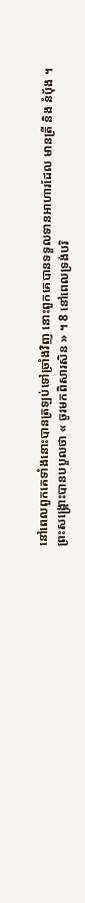នៅពេលពួកគេទាំងនោះបានត្រឡប់ទៅច្រាំងវិញ នោះពួកគេបានទទួលទានអាហារដែល មានត្រី និង នំបុ័ង ។ ព្រះសង្គ្រោះបានបបួលថា « ចូរមកពិសារសិន » ។ 8 នៅពេលទ្រង់បរិ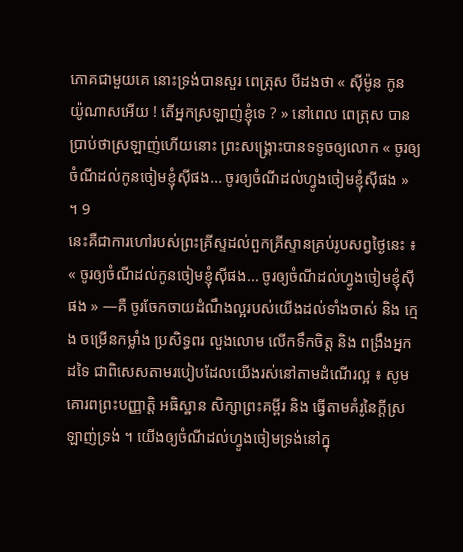ភោគជាមួយគេ នោះទ្រង់បានសួរ ពេត្រុស បីដងថា « ស៊ីម៉ូន កូន យ៉ូណាសអើយ ! តើអ្នកស្រឡាញ់ខ្ញុំទេ ? » នៅពេល ពេត្រុស បានប្រាប់ថាស្រឡាញ់ហើយនោះ ព្រះសង្គ្រោះបានទទូចឲ្យលោក « ចូរឲ្យចំណីដល់កូនចៀមខ្ញុំស៊ីផង... ចូរឲ្យចំណីដល់ហ្វូងចៀមខ្ញុំស៊ីផង » ។ 9
នេះគឺជាការហៅរបស់ព្រះគ្រីស្ទដល់ពួកគ្រីស្ទានគ្រប់រូបសព្វថ្ងៃនេះ ៖ « ចូរឲ្យចំណីដល់កូនចៀមខ្ញុំស៊ីផង... ចូរឲ្យចំណីដល់ហ្វូងចៀមខ្ញុំស៊ីផង » —គឺ ចូរចែកចាយដំណឹងល្អរបស់យើងដល់ទាំងចាស់ និង ក្មេង ចម្រើនកម្លាំង ប្រសិទ្ធពរ លួងលោម លើកទឹកចិត្ត និង ពង្រឹងអ្នកដទៃ ជាពិសេសតាមរបៀបដែលយើងរស់នៅតាមដំណើរល្អ ៖ សូមគោរពព្រះបញ្ញាត្តិ អធិស្ឋាន សិក្សាព្រះគម្ពីរ និង ធ្វើតាមគំរូនៃក្តីស្រឡាញ់ទ្រង់ ។ យើងឲ្យចំណីដល់ហ្វូងចៀមទ្រង់នៅក្នុ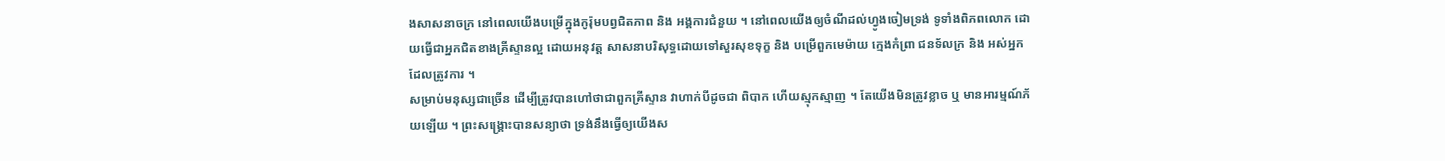ងសាសនាចក្រ នៅពេលយើងបម្រើក្នុងកូរ៉ុមបព្វជិតភាព និង អង្គការជំនួយ ។ នៅពេលយើងឲ្យចំណីដល់ហ្វូងចៀមទ្រង់ ទូទាំងពិភពលោក ដោយធ្វើជាអ្នកជិតខាងគ្រីស្ទានល្អ ដោយអនុវត្ត សាសនាបរិសុទ្ធដោយទៅសួរសុខទុក្ខ និង បម្រើពួកមេម៉ាយ ក្មេងកំព្រា ជនទ័លក្រ និង អស់អ្នកដែលត្រូវការ ។
សម្រាប់មនុស្សជាច្រើន ដើម្បីត្រូវបានហៅថាជាពួកគ្រីស្ទាន វាហាក់បីដូចជា ពិបាក ហើយស្មុកស្មាញ ។ តែយើងមិនត្រូវខ្លាច ឬ មានអារម្មណ៍ភ័យឡើយ ។ ព្រះសង្គ្រោះបានសន្យាថា ទ្រង់នឹងធ្វើឲ្យយើងស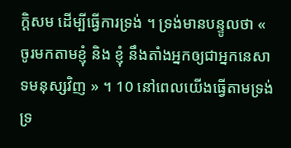ក្តិសម ដើម្បីធ្វើការទ្រង់ ។ ទ្រង់មានបន្ទូលថា « ចូរមកតាមខ្ញុំ និង ខ្ញុំ នឹងតាំងអ្នកឲ្យជាអ្នកនេសាទមនុស្សវិញ » ។ 10 នៅពេលយើងធ្វើតាមទ្រង់ ទ្រ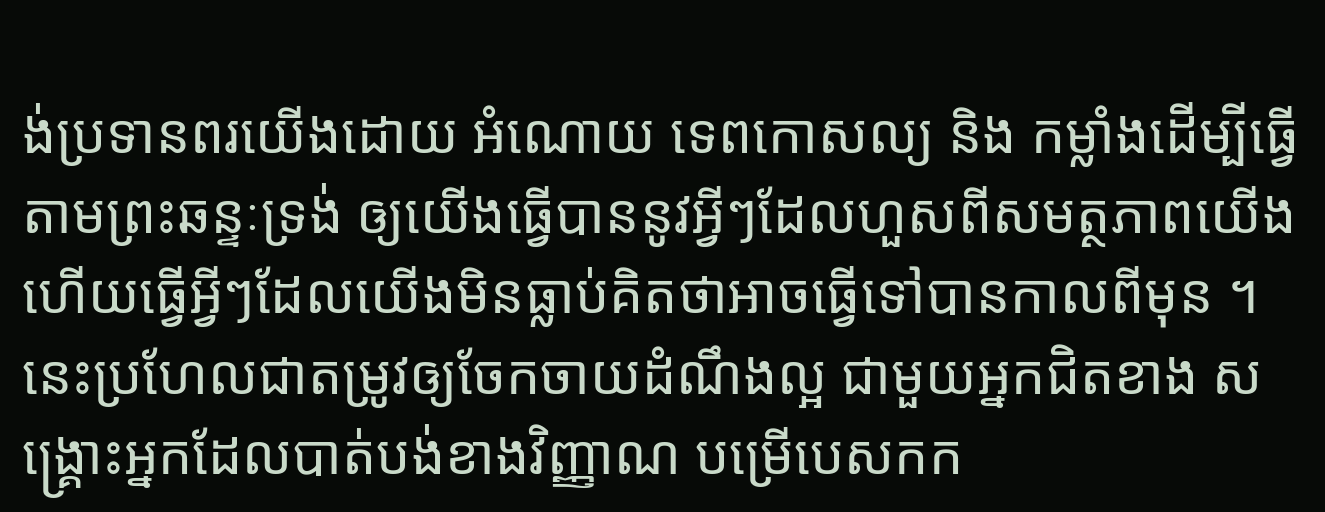ង់ប្រទានពរយើងដោយ អំណោយ ទេពកោសល្យ និង កម្លាំងដើម្បីធ្វើតាមព្រះឆន្ទៈទ្រង់ ឲ្យយើងធ្វើបាននូវអ្វីៗដែលហួសពីសមត្ថភាពយើង ហើយធ្វើអ្វីៗដែលយើងមិនធ្លាប់គិតថាអាចធ្វើទៅបានកាលពីមុន ។ នេះប្រហែលជាតម្រូវឲ្យចែកចាយដំណឹងល្អ ជាមួយអ្នកជិតខាង សង្គ្រោះអ្នកដែលបាត់បង់ខាងវិញ្ញាណ បម្រើបេសកក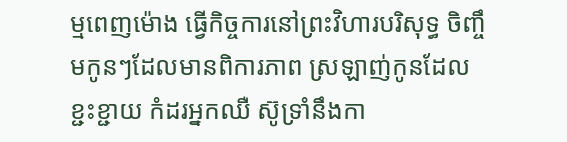ម្មពេញម៉ោង ធ្វើកិច្ចការនៅព្រះវិហារបរិសុទ្ធ ចិញ្ចឹមកូនៗដែលមានពិការភាព ស្រឡាញ់កូនដែលខ្ជះខ្ជាយ កំដរអ្នកឈឺ ស៊ូទ្រាំនឹងកា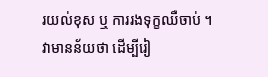រយល់ខុស ឬ ការរងទុក្ខឈឺចាប់ ។ វាមានន័យថា ដើម្បីរៀ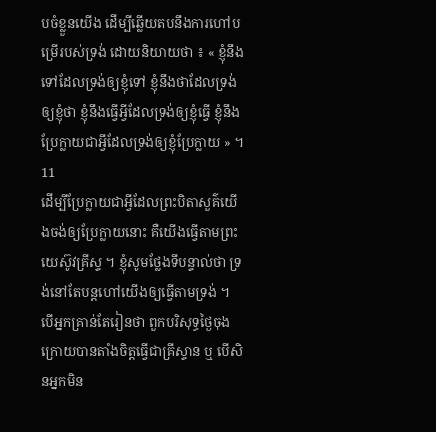បចំខ្លួនយើង ដើម្បីឆ្លើយតបនឹងការហៅបម្រើរបស់ទ្រង់ ដោយនិយាយថា ៖ « ខ្ញុំនឹងទៅដែលទ្រង់ឲ្យខ្ញុំទៅ ខ្ញុំនឹងថាដែលទ្រង់ឲ្យខ្ញុំថា ខ្ញុំនឹងធ្វើអ្វីដែលទ្រង់ឲ្យខ្ញុំធ្វើ ខ្ញុំនឹងប្រែក្លាយជាអ្វីដែលទ្រង់ឲ្យខ្ញុំប្រែក្លាយ » ។ 11
ដើម្បីប្រែក្លាយជាអ្វីដែលព្រះបិតាសួគ៌យើងចង់ឲ្យប្រែក្លាយនោះ គឺយើងធ្វើតាមព្រះយេស៊ូវគ្រីស្ទ ។ ខ្ញុំសូមថ្លែងទីបន្ទាល់ថា ទ្រង់នៅតែបន្តហៅយើងឲ្យធ្វើតាមទ្រង់ ។ បើអ្នកគ្រាន់តែរៀនថា ពួកបរិសុទ្ធថ្ងៃចុងក្រោយបានតាំងចិត្តធ្វើជាគ្រីស្ទាន ឬ បើសិនអ្នកមិន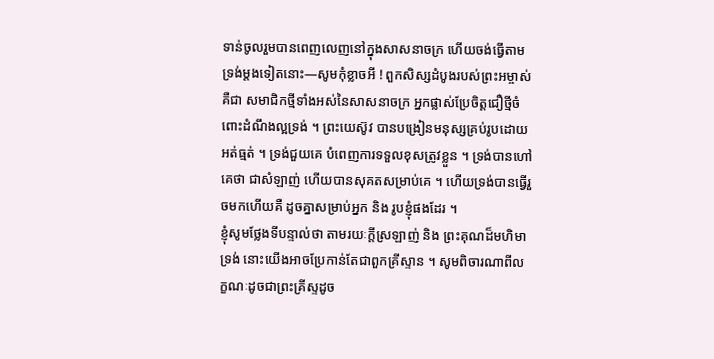ទាន់ចូលរួមបានពេញលេញនៅក្នុងសាសនាចក្រ ហើយចង់ធ្វើតាមទ្រង់ម្តងទៀតនោះ—សូមកុំខ្លាចអី ! ពួកសិស្សដំបូងរបស់ព្រះអម្ចាស់គឺជា សមាជិកថ្មីទាំងអស់នៃសាសនាចក្រ អ្នកផ្លាស់ប្រែចិត្តជឿថ្មីចំពោះដំណឹងល្អទ្រង់ ។ ព្រះយេស៊ូវ បានបង្រៀនមនុស្សគ្រប់រូបដោយអត់ធ្មត់ ។ ទ្រង់ជួយគេ បំពេញការទទួលខុសត្រូវខ្លួន ។ ទ្រង់បានហៅគេថា ជាសំឡាញ់ ហើយបានសុគតសម្រាប់គេ ។ ហើយទ្រង់បានធ្វើរួចមកហើយគឺ ដូចគ្នាសម្រាប់អ្នក និង រូបខ្ញុំផងដែរ ។
ខ្ញុំសូមថ្លែងទីបន្ទាល់ថា តាមរយៈក្តីស្រឡាញ់ និង ព្រះគុណដ៏មហិមាទ្រង់ នោះយើងអាចប្រែកាន់តែជាពួកគ្រីស្ទាន ។ សូមពិចារណាពីលក្ខណៈដូចជាព្រះគ្រីស្ទដូច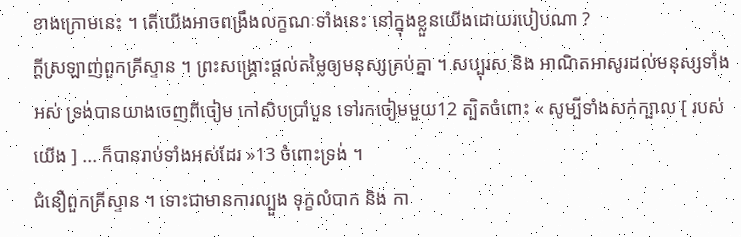ខាងក្រោមនេះ ។ តើយើងអាចពង្រឹងលក្ខណៈទាំងនេះ នៅក្នុងខ្លួនយើងដោយរបៀបណា ?
ក្តីស្រឡាញ់ពួកគ្រីស្ទាន ។ ព្រះសង្គ្រោះផ្តល់តម្លៃឲ្យមនុស្សគ្រប់គ្នា ។ សប្បុរស និង អាណិតអាសូរដល់មនុស្សទាំងអស់ ទ្រង់បានយាងចេញពីចៀម កៅសិបប្រាំបួន ទៅរកចៀមមួយ12 ត្បិតចំពោះ « សូម្បីទាំងសក់ក្បាល [ របស់យើង ] ... ក៏បានរាប់ទាំងអស់ដែរ »13 ចំពោះទ្រង់ ។
ជំនឿពួកគ្រីស្ទាន ។ ទោះជាមានការល្បួង ទុក្ខលំបាក និង កា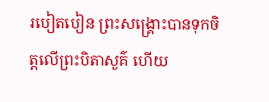របៀតបៀន ព្រះសង្គ្រោះបានទុកចិត្តលើព្រះបិតាសួគ៌ ហើយ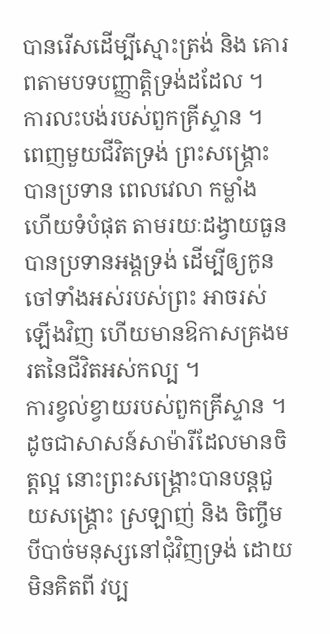បានរើសដើម្បីស្មោះត្រង់ និង គោរពតាមបទបញ្ញាត្តិទ្រង់ដដែល ។
ការលះបង់របស់ពួកគ្រីស្ទាន ។ ពេញមួយជីវិតទ្រង់ ព្រះសង្គ្រោះបានប្រទាន ពេលវេលា កម្លាំង ហើយទំបំផុត តាមរយៈដង្វាយធួន បានប្រទានអង្គទ្រង់ ដើម្បីឲ្យកូនចៅទាំងអស់របស់ព្រះ អាចរស់ឡើងវិញ ហើយមានឱកាសគ្រងមរតនៃជីវិតអស់កល្ប ។
ការខ្វល់ខ្វាយរបស់ពួកគ្រីស្ទាន ។ ដូចជាសាសន៍សាម៉ារីដែលមានចិត្តល្អ នោះព្រះសង្គ្រោះបានបន្តជួយសង្គ្រោះ ស្រឡាញ់ និង ចិញ្ចឹមបីបាច់មនុស្សនៅជុំវិញទ្រង់ ដោយមិនគិតពី វប្ប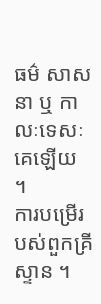ធម៌ សាសនា ឬ កាលៈទេសៈគេឡើយ ។
ការបម្រើរបស់ពួកគ្រីស្ទាន ។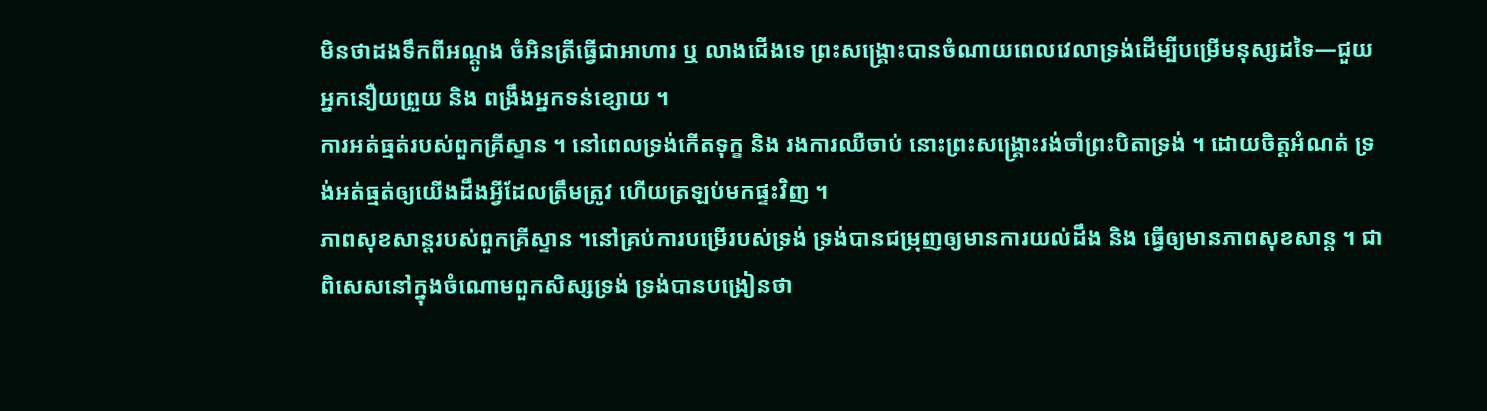មិនថាដងទឹកពីអណ្តូង ចំអិនត្រីធ្វើជាអាហារ ឬ លាងជើងទេ ព្រះសង្គ្រោះបានចំណាយពេលវេលាទ្រង់ដើម្បីបម្រើមនុស្សដទៃ—ជួយ អ្នកនឿយព្រួយ និង ពង្រឹងអ្នកទន់ខ្សោយ ។
ការអត់ធ្មត់របស់ពួកគ្រីស្ទាន ។ នៅពេលទ្រង់កើតទុក្ខ និង រងការឈឺចាប់ នោះព្រះសង្គ្រោះរង់ចាំព្រះបិតាទ្រង់ ។ ដោយចិត្តអំណត់ ទ្រង់អត់ធ្មត់ឲ្យយើងដឹងអ្វីដែលត្រឹមត្រូវ ហើយត្រឡប់មកផ្ទះវិញ ។
ភាពសុខសាន្តរបស់ពួកគ្រីស្ទាន ។នៅគ្រប់ការបម្រើរបស់ទ្រង់ ទ្រង់បានជម្រុញឲ្យមានការយល់ដឹង និង ធ្វើឲ្យមានភាពសុខសាន្ត ។ ជាពិសេសនៅក្នុងចំណោមពួកសិស្សទ្រង់ ទ្រង់បានបង្រៀនថា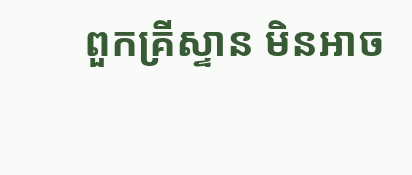ពួកគ្រីស្ទាន មិនអាច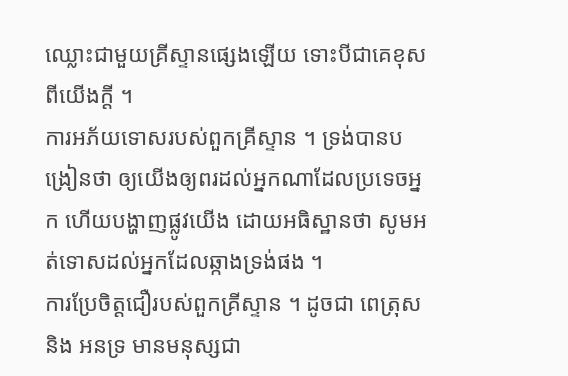ឈ្លោះជាមួយគ្រីស្ទានផ្សេងឡើយ ទោះបីជាគេខុសពីយើងក្តី ។
ការអភ័យទោសរបស់ពួកគ្រីស្ទាន ។ ទ្រង់បានបង្រៀនថា ឲ្យយើងឲ្យពរដល់អ្នកណាដែលប្រទេចអ្នក ហើយបង្ហាញផ្លូវយើង ដោយអធិស្ឋានថា សូមអត់ទោសដល់អ្នកដែលឆ្កាងទ្រង់ផង ។
ការប្រែចិត្តជឿរបស់ពួកគ្រីស្ទាន ។ ដូចជា ពេត្រុស និង អនទ្រ មានមនុស្សជា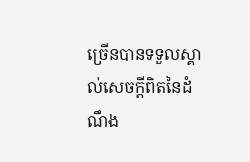ច្រើនបានទទួលស្គាល់សេចក្តីពិតនៃដំណឹង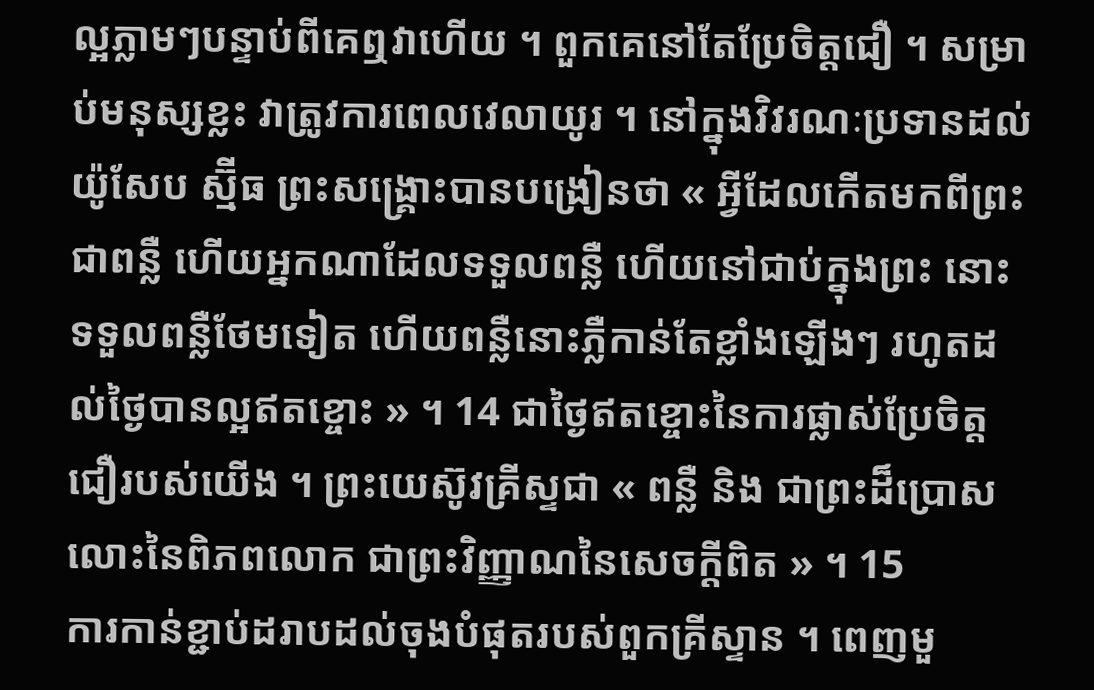ល្អភ្លាមៗបន្ទាប់ពីគេឮវាហើយ ។ ពួកគេនៅតែប្រែចិត្តជឿ ។ សម្រាប់មនុស្សខ្លះ វាត្រូវការពេលវេលាយូរ ។ នៅក្នុងវិវរណៈប្រទានដល់ យ៉ូសែប ស្ម៊ីធ ព្រះសង្គ្រោះបានបង្រៀនថា « អ្វីដែលកើតមកពីព្រះ ជាពន្លឺ ហើយអ្នកណាដែលទទួលពន្លឺ ហើយនៅជាប់ក្នុងព្រះ នោះទទួលពន្លឺថែមទៀត ហើយពន្លឺនោះភ្លឺកាន់តែខ្លាំងឡើងៗ រហូតដល់ថ្ងៃបានល្អឥតខ្ចោះ » ។ 14 ជាថ្ងៃឥតខ្ចោះនៃការផ្លាស់ប្រែចិត្តជឿរបស់យើង ។ ព្រះយេស៊ូវគ្រីស្ទជា « ពន្លឺ និង ជាព្រះដ៏ប្រោសលោះនៃពិភពលោក ជាព្រះវិញ្ញាណនៃសេចក្តីពិត » ។ 15
ការកាន់ខ្ជាប់ដរាបដល់ចុងបំផុតរបស់ពួកគ្រីស្ទាន ។ ពេញមួ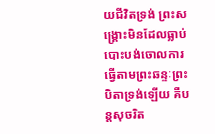យជីវិតទ្រង់ ព្រះសង្គ្រោះមិនដែលធ្លាប់បោះបង់ចោលការធ្វើតាមព្រះឆន្ទៈព្រះបិតាទ្រង់ឡើយ គឺបន្តសុចរិត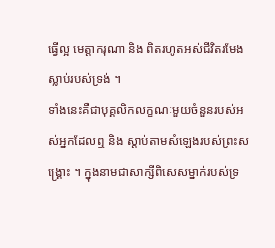ធ្វើល្អ មេត្តាករុណា និង ពិតរហូតអស់ជីវិតរមែងស្លាប់របស់ទ្រង់ ។
ទាំងនេះគឺជាបុគ្គលិកលក្ខណៈមួយចំនួនរបស់អស់អ្នកដែលឮ និង ស្តាប់តាមសំឡេងរបស់ព្រះសង្គ្រោះ ។ ក្នុងនាមជាសាក្សីពិសេសម្នាក់របស់ទ្រ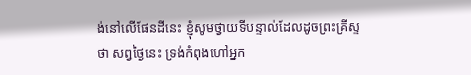ង់នៅលើផែនដីនេះ ខ្ញុំសូមថ្វាយទីបន្ទាល់ដែលដូចព្រះគ្រីស្ទ ថា សព្វថ្ងៃនេះ ទ្រង់កំពុងហៅអ្នក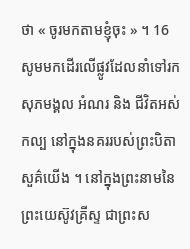ថា « ចូរមកតាមខ្ញុំចុះ » ។ 16 សូមមកដើរលើផ្លូវដែលនាំទៅរកសុភមង្គល អំណរ និង ជីវិតអស់កល្ប នៅក្នុងនគររបស់ព្រះបិតាសួគ៌យើង ។ នៅក្នុងព្រះនាមនៃព្រះយេស៊ូវគ្រីស្ទ ជាព្រះស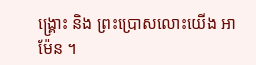ង្គ្រោះ និង ព្រះប្រោសលោះយើង អាម៉ែន ។